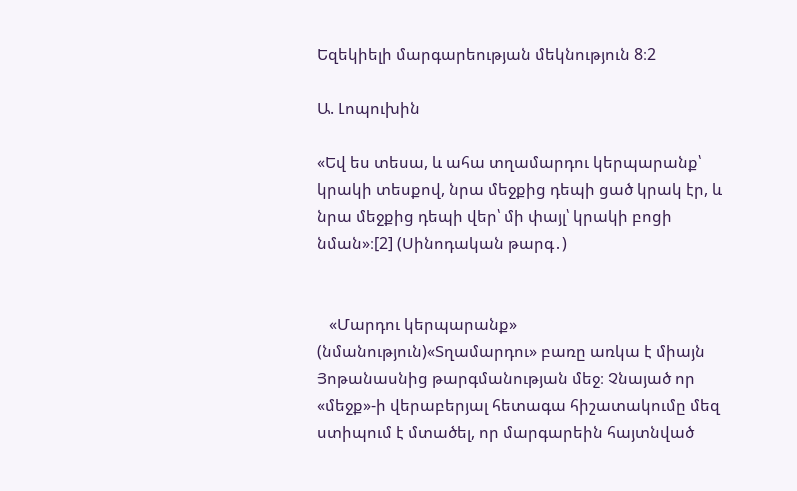Եզեկիելի մարգարեության մեկնություն 8։2

Ա. Լոպուխին

«Եվ ես տեսա, և ահա տղամարդու կերպարանք՝ կրակի տեսքով, նրա մեջքից դեպի ցած կրակ էր, և նրա մեջքից դեպի վեր՝ մի փայլ՝ կրակի բոցի նման»։[2] (Սինոդական թարգ․)


   «Մարդու կերպարանք» (նմանություն)«Տղամարդու» բառը առկա է միայն Յոթանասնից թարգմանության մեջ։ Չնայած որ «մեջք»-ի վերաբերյալ հետագա հիշատակումը մեզ ստիպում է մտածել, որ մարգարեին հայտնված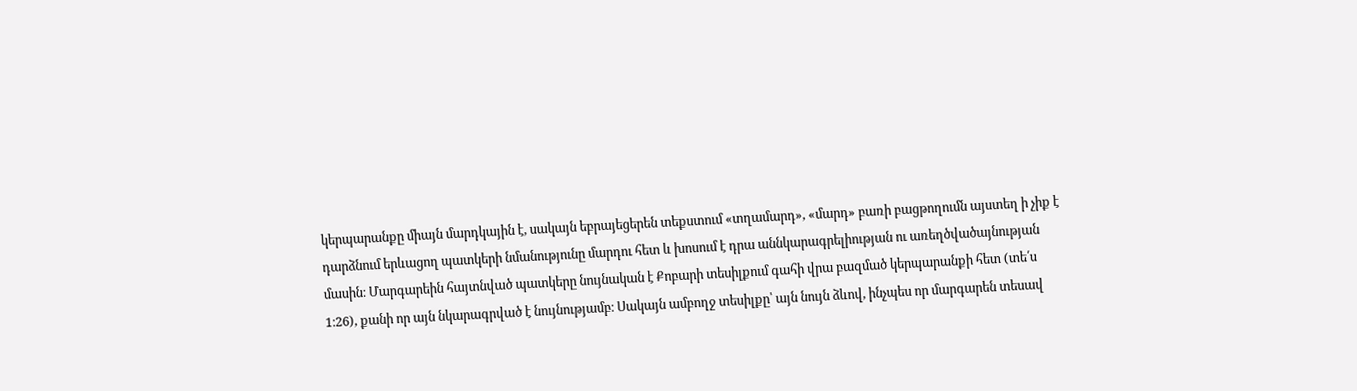կերպարանքը միայն մարդկային է, սակայն եբրայեցերեն տեքստում «տղամարդ», «մարդ» բառի բացթողումն այստեղ ի չիք է դարձնում երևացող պատկերի նմանությունը մարդու հետ և խոսում է դրա աննկարագրելիության ու առեղծվածայնության մասին։ Մարգարեին հայտնված պատկերը նույնական է Քոբարի տեսիլքում գահի վրա բազմած կերպարանքի հետ (տե՛ս 1։26), քանի որ այն նկարագրված է նույնությամբ։ Սակայն ամբողջ տեսիլքը՝ այն նույն ձևով, ինչպես որ մարգարեն տեսավ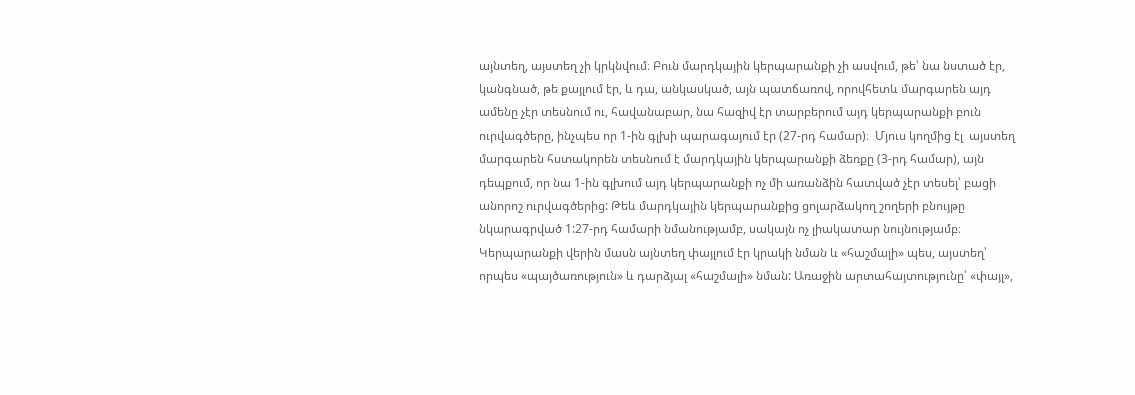այնտեղ, այստեղ չի կրկնվում։ Բուն մարդկային կերպարանքի չի ասվում, թե՝ նա նստած էր, կանգնած, թե քայլում էր, և դա, անկասկած, այն պատճառով, որովհետև մարգարեն այդ ամենը չէր տեսնում ու, հավանաբար, նա հազիվ էր տարբերում այդ կերպարանքի բուն ուրվագծերը, ինչպես որ 1-ին գլխի պարագայում էր (27-րդ համար)։  Մյուս կողմից էլ  այստեղ մարգարեն հստակորեն տեսնում է մարդկային կերպարանքի ձեռքը (3-րդ համար), այն դեպքում, որ նա 1-ին գլխում այդ կերպարանքի ոչ մի առանձին հատված չէր տեսել՝ բացի անորոշ ուրվագծերից: Թեև մարդկային կերպարանքից ցոլարձակող շողերի բնույթը նկարագրված 1:27-րդ համարի նմանությամբ, սակայն ոչ լիակատար նույնությամբ։ Կերպարանքի վերին մասն այնտեղ փայլում էր կրակի նման և «հաշմալի» պես, այստեղ՝ որպես «պայծառություն» և դարձյալ «հաշմալի» նման: Առաջին արտահայտությունը՝ «փայլ»,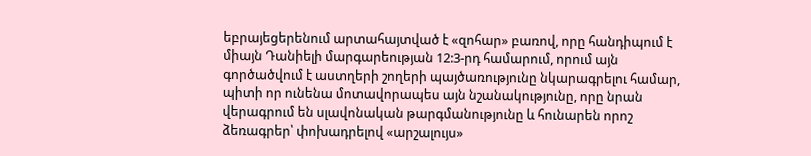եբրայեցերենում արտահայտված է «զոհար» բառով, որը հանդիպում է միայն Դանիելի մարգարեության 12:3-րդ համարում, որում այն գործածվում է աստղերի շողերի պայծառությունը նկարագրելու համար, պիտի որ ունենա մոտավորապես այն նշանակությունը, որը նրան վերագրում են սլավոնական թարգմանությունը և հունարեն որոշ ձեռագրեր՝ փոխադրելով «արշալույս»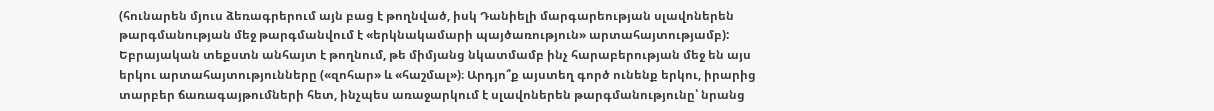(հունարեն մյուս ձեռագրերում այն բաց է թողնված, իսկ Դանիելի մարգարեության սլավոներեն թարգմանության մեջ թարգմանվում է «երկնակամարի պայծառություն» արտահայտությամբ): Եբրայական տեքստն անհայտ է թողնում, թե միմյանց նկատմամբ ինչ հարաբերության մեջ են այս երկու արտահայտությունները («զոհար» և «հաշմալ»)։ Արդյո՞ք այստեղ գործ ունենք երկու, իրարից տարբեր ճառագայթումների հետ, ինչպես առաջարկում է սլավոներեն թարգմանությունը՝ նրանց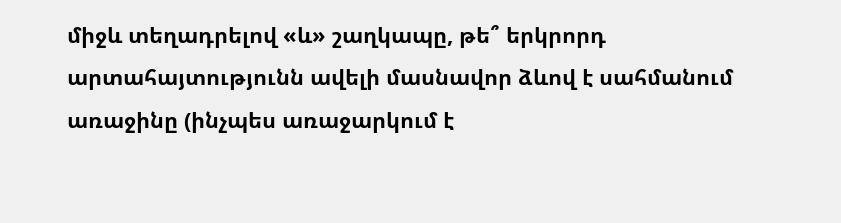միջև տեղադրելով «և» շաղկապը, թե՞ երկրորդ արտահայտությունն ավելի մասնավոր ձևով է սահմանում առաջինը (ինչպես առաջարկում է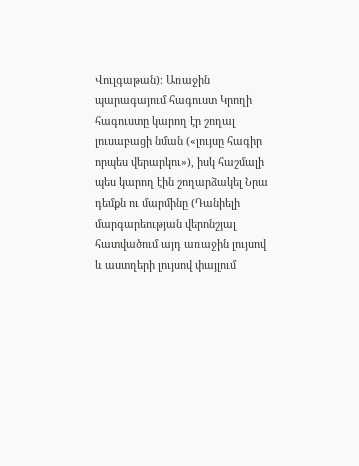Վուլգաթան)։ Առաջին պարագայում հագուստ Կրողի հագուստը կարող էր շողալ լուսաբացի նման («լույսը հագիր որպես վերարկու»), իսկ հաշմալի պես կարող էին շողարձակել Նրա դեմքն ու մարմինը (Դանիելի մարգարեության վերոնշյալ հատվածում այդ առաջին լույսով և աստղերի լույսով փայլում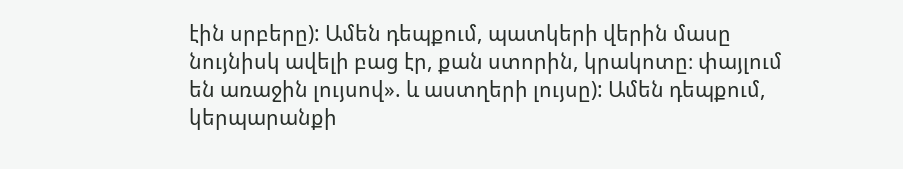էին սրբերը): Ամեն դեպքում, պատկերի վերին մասը նույնիսկ ավելի բաց էր, քան ստորին, կրակոտը։ փայլում են առաջին լույսով». և աստղերի լույսը): Ամեն դեպքում, կերպարանքի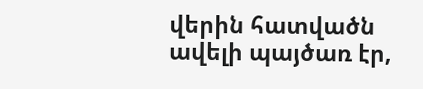վերին հատվածն ավելի պայծառ էր,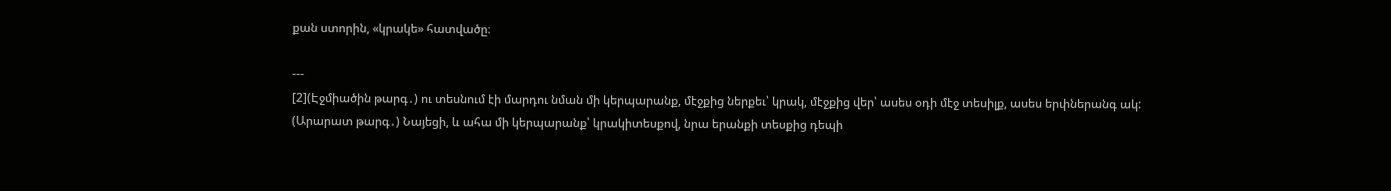քան ստորին, «կրակե» հատվածը։

---
[2](Էջմիածին թարգ․) ու տեսնում էի մարդու նման մի կերպարանք, մէջքից ներքեւ՝ կրակ, մէջքից վեր՝ ասես օդի մէջ տեսիլք, ասես երփներանգ ակ:
(Արարատ թարգ․) Նայեցի, և ահա մի կերպարանք՝ կրակիտեսքով, նրա երանքի տեսքից դեպի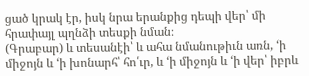ցած կրակ էր, իսկ նրա երանքից դեպի վեր՝ մի հրափայլ պղնձի տեսքի նման։
(Գրաբար) և տեսանէի՝ և ահա նմանութիւն առն, ‘ի միջոյն և ‘ի խոնարհ՝ հո՛ւր, և ‘ի միջոյն և ‘ի վեր՝ իբրև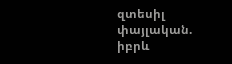զտեսիլ փայլական. իբրև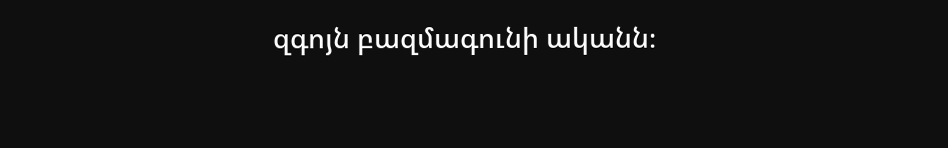զգոյն բազմագունի ականն։